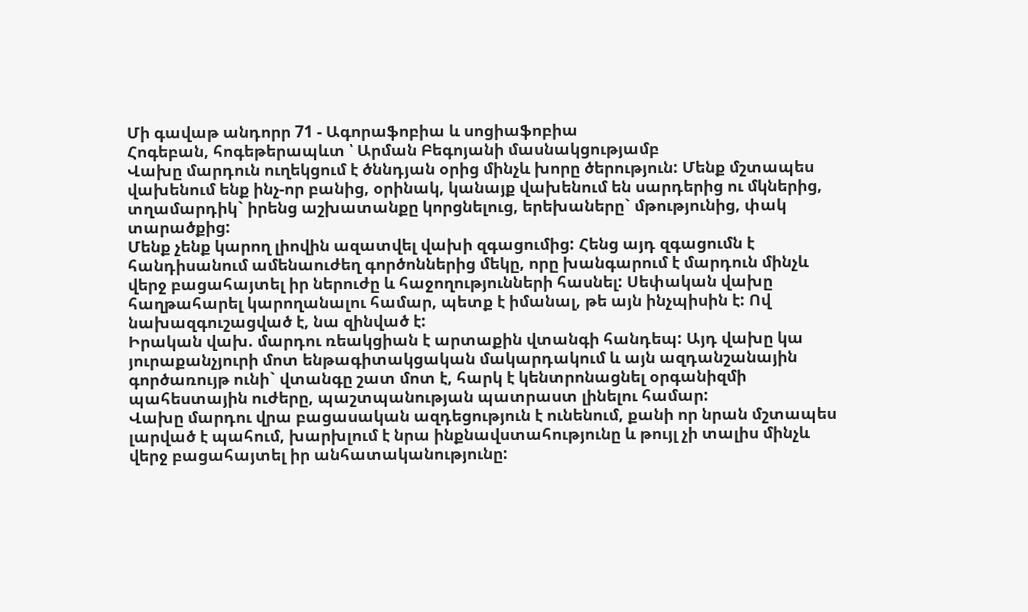Մի գավաթ անդորր 71 - Ագորաֆոբիա և սոցիաֆոբիա
Հոգեբան, հոգեթերապևտ ՝ Արման Բեգոյանի մասնակցությամբ
Վախը մարդուն ուղեկցում է ծննդյան օրից մինչև խորը ծերություն: Մենք մշտապես վախենում ենք ինչ-որ բանից, օրինակ, կանայք վախենում են սարդերից ու մկներից, տղամարդիկ` իրենց աշխատանքը կորցնելուց, երեխաները` մթությունից, փակ տարածքից:
Մենք չենք կարող լիովին ազատվել վախի զգացումից: Հենց այդ զգացումն է հանդիսանում ամենաուժեղ գործոններից մեկը, որը խանգարում է մարդուն մինչև վերջ բացահայտել իր ներուժը և հաջողությունների հասնել: Սեփական վախը հաղթահարել կարողանալու համար, պետք է իմանալ, թե այն ինչպիսին է: Ով նախազգուշացված է, նա զինված է:
Իրական վախ. մարդու ռեակցիան է արտաքին վտանգի հանդեպ: Այդ վախը կա յուրաքանչյուրի մոտ ենթագիտակցական մակարդակում և այն ազդանշանային գործառույթ ունի` վտանգը շատ մոտ է, հարկ է կենտրոնացնել օրգանիզմի պահեստային ուժերը, պաշտպանության պատրաստ լինելու համար:
Վախը մարդու վրա բացասական ազդեցություն է ունենում, քանի որ նրան մշտապես լարված է պահում, խարխլում է նրա ինքնավստահությունը և թույլ չի տալիս մինչև վերջ բացահայտել իր անհատականությունը: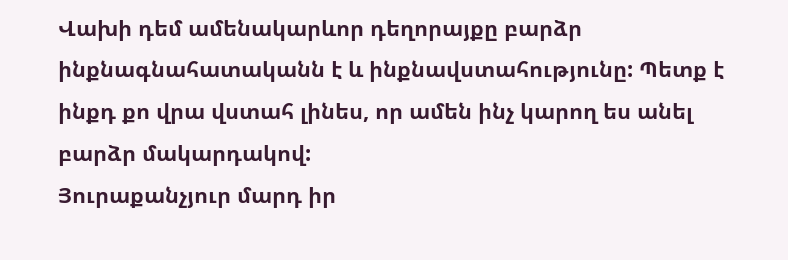Վախի դեմ ամենակարևոր դեղորայքը բարձր ինքնագնահատականն է և ինքնավստահությունը: Պետք է ինքդ քո վրա վստահ լինես, որ ամեն ինչ կարող ես անել բարձր մակարդակով:
Յուրաքանչյուր մարդ իր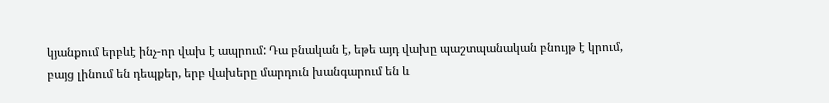կյանքում երբևէ ինչ-որ վախ է ապրում: Դա բնական է, եթե այդ վախը պաշտպանական բնույթ է կրում, բայց լինում են դեպքեր, երբ վախերը մարդուն խանգարում են և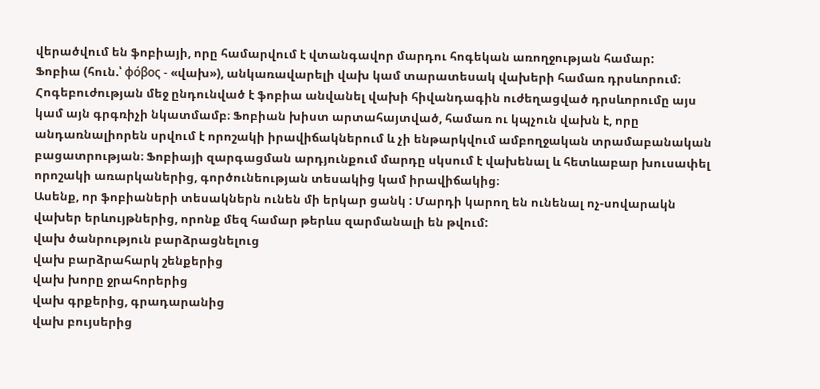վերածվում են ֆոբիայի, որը համարվում է վտանգավոր մարդու հոգեկան առողջության համար:
Ֆոբիա (հուն.՝ φόβος - «վախ»), անկառավարելի վախ կամ տարատեսակ վախերի համառ դրսևորում։ Հոգեբուժության մեջ ընդունված է ֆոբիա անվանել վախի հիվանդագին ուժեղացված դրսևորումը այս կամ այն գրգռիչի նկատմամբ։ Ֆոբիան խիստ արտահայտված, համառ ու կպչուն վախն է, որը անդառնալիորեն սրվում է որոշակի իրավիճակներում և չի ենթարկվում ամբողջական տրամաբանական բացատրության։ Ֆոբիայի զարգացման արդյունքում մարդը սկսում է վախենալ և հետևաբար խուսափել որոշակի առարկաներից, գործունեության տեսակից կամ իրավիճակից։
Ասենք, որ ֆոբիաների տեսակներն ունեն մի երկար ցանկ : Մարդի կարող են ունենալ ոչ-սովարակն վախեր երևույթներից, որոնք մեզ համար թերևս զարմանալի են թվում:
վախ ծանրություն բարձրացնելուց
վախ բարձրահարկ շենքերից
վախ խորը ջրահորերից
վախ գրքերից, գրադարանից
վախ բույսերից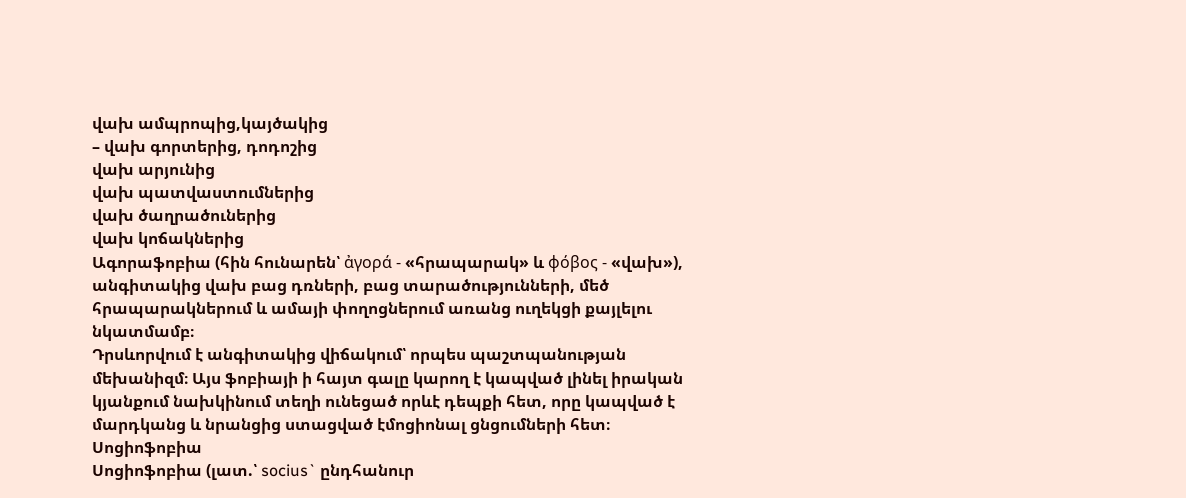վախ ամպրոպից,կայծակից
– վախ գորտերից, դոդոշից
վախ արյունից
վախ պատվաստումներից
վախ ծաղրածուներից
վախ կոճակներից
Ագորաֆոբիա (հին հունարեն՝ ἀγορά - «հրապարակ» և φόβος - «վախ»), անգիտակից վախ բաց դռների, բաց տարածությունների, մեծ հրապարակներում և ամայի փողոցներում առանց ուղեկցի քայլելու նկատմամբ։
Դրսևորվում է անգիտակից վիճակում՝ որպես պաշտպանության մեխանիզմ։ Այս ֆոբիայի ի հայտ գալը կարող է կապված լինել իրական կյանքում նախկինում տեղի ունեցած որևէ դեպքի հետ, որը կապված է մարդկանց և նրանցից ստացված էմոցիոնալ ցնցումների հետ։
Սոցիոֆոբիա
Սոցիոֆոբիա (լատ.՝ socius` ընդհանուր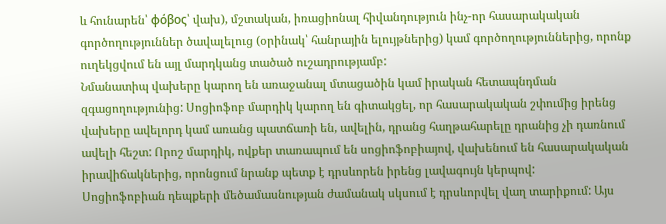և հունարեն՝ φόβος՝ վախ), մշտական, իռացիոնալ հիվանդություն ինչ-որ հասարակական գործողություններ ծավալելուց (օրինակ՝ հանրային ելույթներից) կամ գործողություններից, որոնք ուղեկցվում են այլ մարդկանց տածած ուշադրությամբ:
Նմանատիպ վախերը կարող են առաջանալ մտացածին կամ իրական հետապնդման զգացողությունից: Սոցիոֆոբ մարդիկ կարող են գիտակցել, որ հասարակական շփումից իրենց վախերը ավելորդ կամ առանց պատճառի են, ավելին, դրանց հաղթահարելը դրանից չի դառնում ավելի հեշտ: Որոշ մարդիկ, ովքեր տառապում են սոցիոֆոբիայով, վախենում են հասարակական իրավիճակներից, որոնցում նրանք պետք է դրսևորեն իրենց լավագույն կերպով:
Սոցիոֆոբիան դեպքերի մեծամասնության ժամանակ սկսում է դրսևորվել վաղ տարիքում: Այս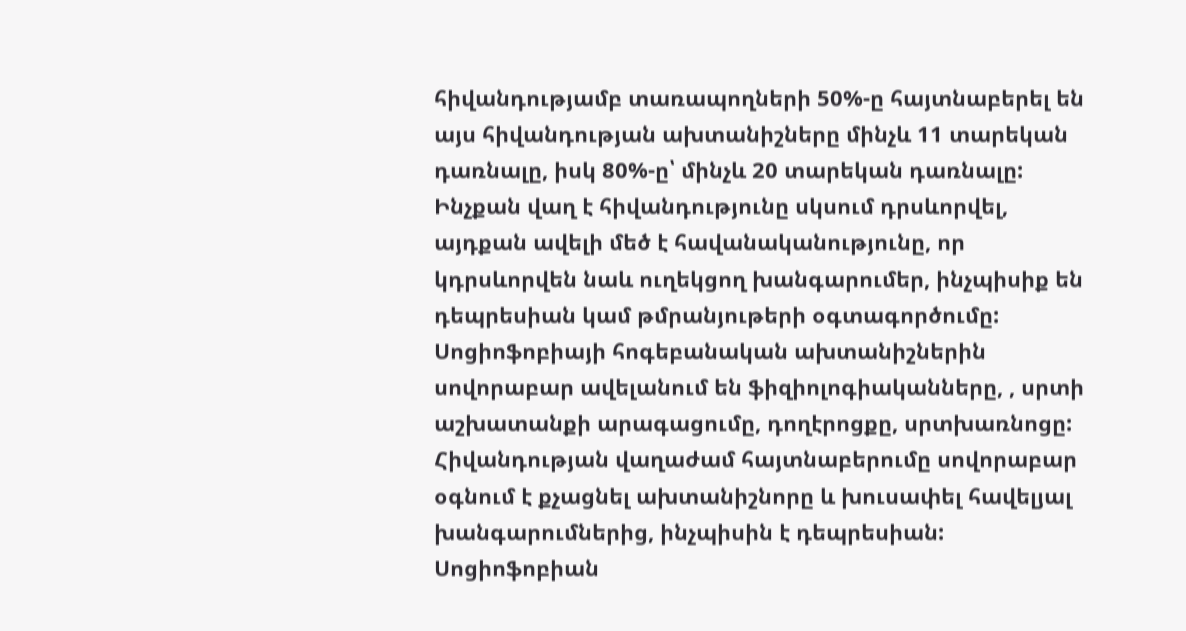հիվանդությամբ տառապողների 50%-ը հայտնաբերել են այս հիվանդության ախտանիշները մինչև 11 տարեկան դառնալը, իսկ 80%-ը՝ մինչև 20 տարեկան դառնալը:
Ինչքան վաղ է հիվանդությունը սկսում դրսևորվել, այդքան ավելի մեծ է հավանականությունը, որ կդրսևորվեն նաև ուղեկցող խանգարումեր, ինչպիսիք են դեպրեսիան կամ թմրանյութերի օգտագործումը: Սոցիոֆոբիայի հոգեբանական ախտանիշներին սովորաբար ավելանում են ֆիզիոլոգիականները, , սրտի աշխատանքի արագացումը, դողէրոցքը, սրտխառնոցը:
Հիվանդության վաղաժամ հայտնաբերումը սովորաբար օգնում է քչացնել ախտանիշնորը և խուսափել հավելյալ խանգարումներից, ինչպիսին է դեպրեսիան: Սոցիոֆոբիան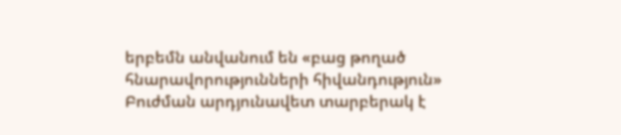երբեմն անվանում են «բաց թողած հնարավորությունների հիվանդություն»
Բուժման արդյունավետ տարբերակ է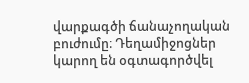վարքագծի ճանաչողական բուժումը։ Դեղամիջոցներ կարող են օգտագործվել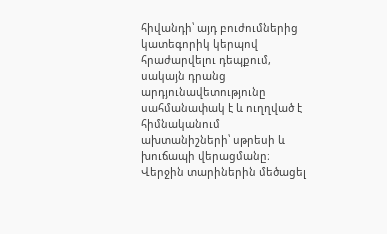հիվանդի՝ այդ բուժումներից կատեգորիկ կերպով հրաժարվելու դեպքում, սակայն դրանց արդյունավետությունը սահմանափակ է և ուղղված է հիմնականում ախտանիշների՝ սթրեսի և խուճապի վերացմանը։ Վերջին տարիներին մեծացել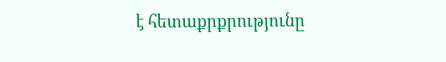է հետաքրքրությունը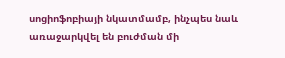սոցիոֆոբիայի նկատմամբ, ինչպես նաև առաջարկվել են բուժման մի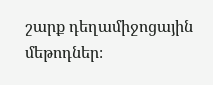շարք դեղամիջոցային մեթոդներ։